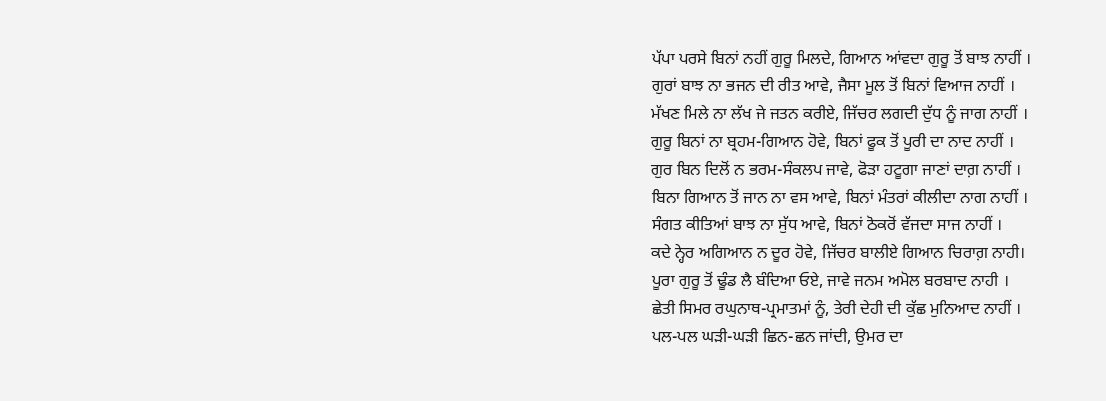ਪੱਪਾ ਪਰਸੇ ਬਿਨਾਂ ਨਹੀਂ ਗੁਰੂ ਮਿਲਦੇ, ਗਿਆਨ ਆਂਵਦਾ ਗੁਰੂ ਤੋਂ ਬਾਝ ਨਾਹੀਂ ।
ਗੁਰਾਂ ਬਾਝ ਨਾ ਭਜਨ ਦੀ ਰੀਤ ਆਵੇ, ਜੈਸਾ ਮੂਲ ਤੋਂ ਬਿਨਾਂ ਵਿਆਜ ਨਾਹੀਂ ।
ਮੱਖਣ ਮਿਲੇ ਨਾ ਲੱਖ ਜੇ ਜਤਨ ਕਰੀਏ, ਜਿੱਚਰ ਲਗਦੀ ਦੁੱਧ ਨੂੰ ਜਾਗ ਨਾਹੀਂ ।
ਗੁਰੂ ਬਿਨਾਂ ਨਾ ਬ੍ਰਹਮ-ਗਿਆਨ ਹੋਵੇ, ਬਿਨਾਂ ਫੂਕ ਤੋਂ ਪੂਰੀ ਦਾ ਨਾਦ ਨਾਹੀਂ ।
ਗੁਰ ਬਿਨ ਦਿਲੋਂ ਨ ਭਰਮ-ਸੰਕਲਪ ਜਾਵੇ, ਫੋੜਾ ਹਟੂਗਾ ਜਾਣਾਂ ਦਾਗ਼ ਨਾਹੀਂ ।
ਬਿਨਾ ਗਿਆਨ ਤੋਂ ਜਾਨ ਨਾ ਵਸ ਆਵੇ, ਬਿਨਾਂ ਮੰਤਰਾਂ ਕੀਲੀਦਾ ਨਾਗ ਨਾਹੀਂ ।
ਸੰਗਤ ਕੀਤਿਆਂ ਬਾਝ ਨਾ ਸੁੱਧ ਆਵੇ, ਬਿਨਾਂ ਠੋਕਰੋਂ ਵੱਜਦਾ ਸਾਜ ਨਾਹੀਂ ।
ਕਦੇ ਨ੍ਹੇਰ ਅਗਿਆਨ ਨ ਦੂਰ ਹੋਵੇ, ਜਿੱਚਰ ਬਾਲੀਏ ਗਿਆਨ ਚਿਰਾਗ਼ ਨਾਹੀ।
ਪੂਰਾ ਗੁਰੂ ਤੋਂ ਢੂੰਡ ਲੈ ਬੰਦਿਆ ਓਏ, ਜਾਵੇ ਜਨਮ ਅਮੋਲ ਬਰਬਾਦ ਨਾਹੀ ।
ਛੇਤੀ ਸਿਮਰ ਰਘੁਨਾਥ-ਪ੍ਰਮਾਤਮਾਂ ਨੂੰ, ਤੇਰੀ ਦੇਹੀ ਦੀ ਕੁੱਛ ਮੁਨਿਆਦ ਨਾਹੀਂ ।
ਪਲ-ਪਲ ਘੜੀ-ਘੜੀ ਛਿਨ-ਛਨ ਜਾਂਦੀ, ਉਮਰ ਦਾ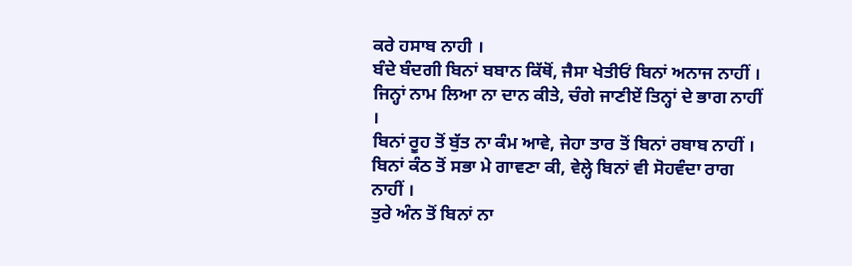ਕਰੇ ਹਸਾਬ ਨਾਹੀ ।
ਬੰਦੇ ਬੰਦਗੀ ਬਿਨਾਂ ਬਬਾਨ ਕਿੱਥੋਂ, ਜੈਸਾ ਖੇਤੀਓਂ ਬਿਨਾਂ ਅਨਾਜ ਨਾਹੀਂ ।
ਜਿਨ੍ਹਾਂ ਨਾਮ ਲਿਆ ਨਾ ਦਾਨ ਕੀਤੇ, ਚੰਗੇ ਜਾਣੀਏਂ ਤਿਨ੍ਹਾਂ ਦੇ ਭਾਗ ਨਾਹੀਂ ।
ਬਿਨਾਂ ਰੂਹ ਤੋਂ ਬੁੱਤ ਨਾ ਕੰਮ ਆਵੇ, ਜੇਹਾ ਤਾਰ ਤੋਂ ਬਿਨਾਂ ਰਬਾਬ ਨਾਹੀਂ ।
ਬਿਨਾਂ ਕੰਠ ਤੋਂ ਸਭਾ ਮੇ ਗਾਵਣਾ ਕੀ, ਵੇਲ੍ਹੇ ਬਿਨਾਂ ਵੀ ਸੋਹਵੰਦਾ ਰਾਗ ਨਾਹੀਂ ।
ਤੁਰੇ ਅੰਨ ਤੋਂ ਬਿਨਾਂ ਨਾ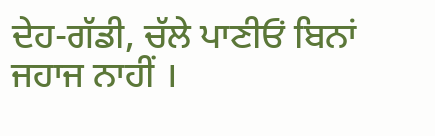ਦੇਹ-ਗੱਡੀ, ਚੱਲੇ ਪਾਣੀਓਂ ਬਿਨਾਂ ਜਹਾਜ ਨਾਹੀਂ ।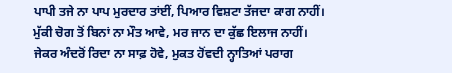ਪਾਪੀ ਤਜੇ ਨਾ ਪਾਪ ਮੁਰਦਾਰ ਤਾਂਈਂ, ਪਿਆਰ ਵਿਸ਼ਟਾ ਤੱਜਦਾ ਕਾਗ ਨਾਹੀਂ।
ਮੁੱਕੀ ਚੋਗ ਤੋਂ ਬਿਨਾਂ ਨਾ ਮੌਤ ਆਵੇ, ਮਰ ਜਾਨ ਦਾ ਕੁੱਛ ਇਲਾਜ ਨਾਹੀਂ।
ਜੇਕਰ ਅੰਦਰੋਂ ਰਿਦਾ ਨਾ ਸਾਫ਼ ਹੋਵੇ, ਮੁਕਤ ਹੋਂਵਦੀ ਨ੍ਹਾਤਿਆਂ ਪਰਾਗ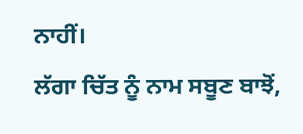ਨਾਹੀਂ।
ਲੱਗਾ ਚਿੱਤ ਨੂੰ ਨਾਮ ਸਬੂਣ ਬਾਝੋਂ,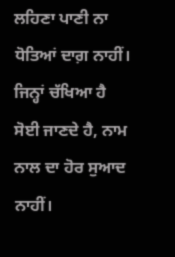ਲਹਿਣਾ ਪਾਣੀ ਨਾ ਧੋਤਿਆਂ ਦਾਗ਼ ਨਾਹੀਂ।
ਜਿਨ੍ਹਾਂ ਚੱਖਿਆ ਹੈ ਸੋਈ ਜਾਣਦੇ ਹੈ, ਨਾਮ ਨਾਲ ਦਾ ਹੋਰ ਸੁਆਦ ਨਾਹੀਂ।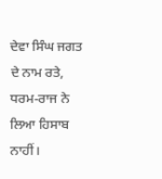ਦੇਵਾ ਸਿੰਘ ਜਗਤ ਦੇ ਨਾਮ ਰਤੇ, ਧਰਮ-ਰਾਜ ਨੇ ਲਿਆ ਹਿਸਾਬ ਨਾਹੀਂ।